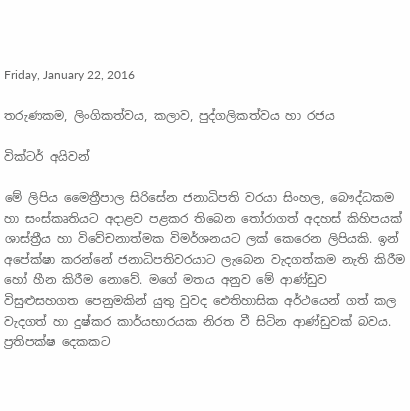Friday, January 22, 2016

තරුණකම, ලිංගිකත්වය, කලාව, පුද්ගලිකත්වය හා රජය

වික්ටර් අයිවන්

මේ ලිපිය මෛත්‍රීපාල සිරිසේන ජනාධිපති වරයා සිංහල, බෞද්ධකම හා සංස්කෘතියට අදාළව පළකර තිබෙන තෝරාගත් අදහස් කිහිපයක් ශාස්ත්‍රීය හා විවේචනාත්මක විමර්ශනයට ලක් කෙරෙන ලිපියකි. ඉන් අපේක්ෂා කරන්නේ ජනාධිපතිවරයාට ලැබෙන වැදගත්කම නැති කිරීම හෝ හීන කිරීම නොවේ. මගේ මතය අනුව මේ ආණ්ඩුව විසුළුසහගත පෙනුමකින් යුතු වුවද ඓතිහාසික අර්ථයෙන් ගත් කල වැදගත් හා දුෂ්කර කාර්යභාරයක නිරත වී සිටින ආණ්ඩුවක් බවය. ප්‍රතිපක්ෂ දෙකකට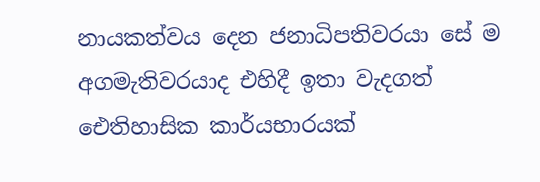නායකත්වය දෙන ජනාධිපතිවරයා සේ ම අගමැතිවරයාද එහිදී ඉතා වැදගත් ඓතිහාසික කාර්යභාරයක්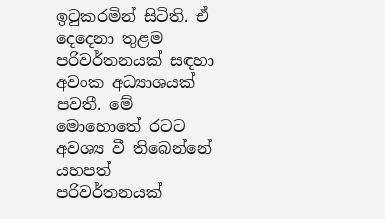ඉටුකරමින් සිටිති. ඒ දෙදෙනා තුළම පරිවර්තනයක් සඳහා අවංක අධ්‍යාශයක් පවතී. මේ මොහොතේ රටට අවශ්‍ය වී තිබෙන්නේ යහපත් පරිවර්තනයක්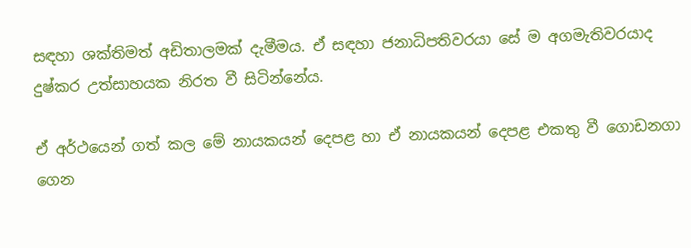සඳහා ශක්තිමත් අඩිතාලමක් දැමීමය. ඒ සඳහා ජනාධිපතිවරයා සේ ම අගමැතිවරයාද දුෂ්කර උත්සාහයක නිරත වී සිටින්නේය.

ඒ අර්ථයෙන් ගත් කල මේ නායකයන් දෙපළ හා ඒ නායකයන් දෙපළ එකතු වී ගොඩනගා ගෙන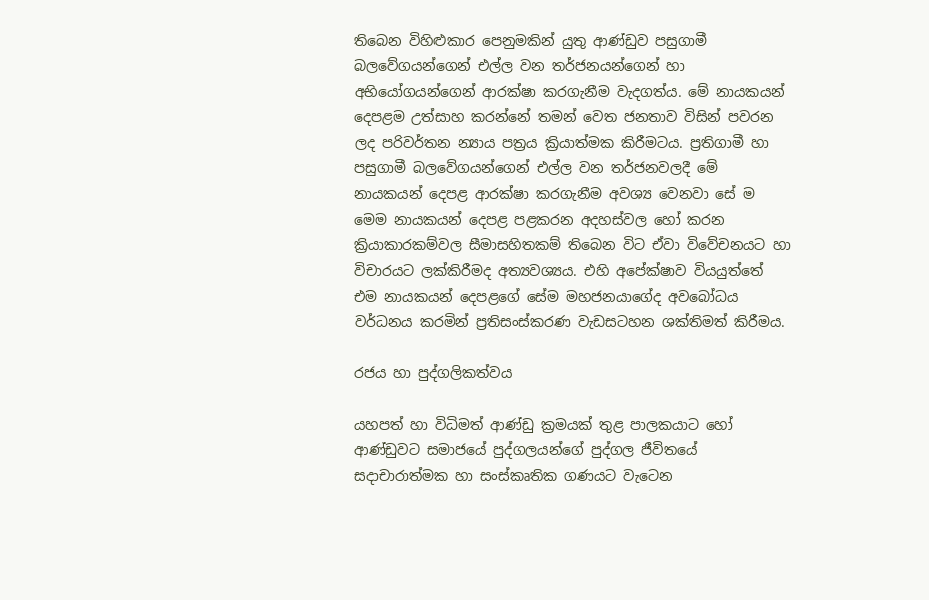තිබෙන විහිළුකාර පෙනුමකින් යුතු ආණ්ඩුව පසුගාමී බලවේගයන්ගෙන් එල්ල වන තර්ජනයන්ගෙන් හා අභියෝගයන්ගෙන් ආරක්ෂා කරගැනීම වැදගත්ය. මේ නායකයන් දෙපළම උත්සාහ කරන්නේ තමන් වෙත ජනතාව විසින් පවරන ලද පරිවර්තන න්‍යාය පත්‍රය ක්‍රියාත්මක කිරීමටය. ප්‍රතිගාමී හා පසුගාමී බලවේගයන්ගෙන් එල්ල වන තර්ජනවලදී මේ නායකයන් දෙපළ ආරක්ෂා කරගැනීම අවශ්‍ය වෙනවා සේ ම මෙම නායකයන් දෙපළ පළකරන අදහස්වල හෝ කරන ක්‍රියාකාරකම්වල සීමාසහිතකම් තිබෙන විට ඒවා විවේචනයට හා විචාරයට ලක්කිරීමද අත්‍යවශ්‍යය. එහි අපේක්ෂාව වියයුත්තේ එම නායකයන් දෙපළගේ සේම මහජනයාගේද අවබෝධය වර්ධනය කරමින් ප්‍රතිසංස්කරණ වැඩසටහන ශක්තිමත් කිරීමය.

රජය හා පුද්ගලිකත්වය

යහපත් හා විධිමත් ආණ්ඩු ක්‍රමයක් තුළ පාලකයාට හෝ ආණ්ඩුවට සමාජයේ පුද්ගලයන්ගේ පුද්ගල ජීවිතයේ සදාචාරාත්මක හා සංස්කෘතික ගණයට වැටෙන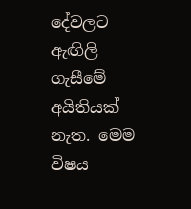දේවලට ඇඟිලි ගැසීමේ අයිතියක් නැත. මෙම විෂය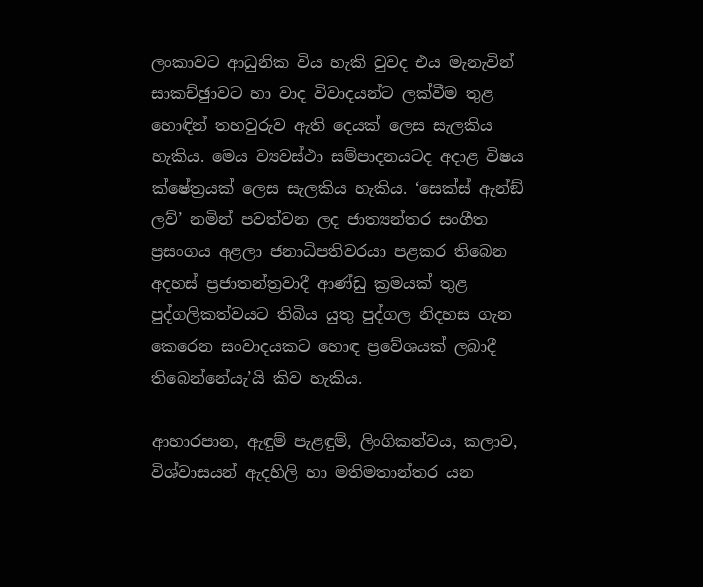ලංකාවට ආධුනික විය හැකි වුවද එය මැනැවින් සාකච්ඡුාවට හා වාද විවාදයන්ට ලක්වීම තුළ හොඳින් තහවුරුව ඇති දෙයක් ලෙස සැලකිය හැකිය. මෙය ව්‍යවස්ථා සම්පාදනයටද අදාළ විෂය ක්ෂේත්‍රයක් ලෙස සැලකිය හැකිය. ‘සෙක්ස් ඇන්ඞ් ලව්’ නමින් පවත්වන ලද ජාත්‍යන්තර සංගීත ප්‍රසංගය අළලා ජනාධිපතිවරයා පළකර තිබෙන අදහස් ප්‍රජාතන්ත්‍රවාදී ආණ්ඩු ක්‍රමයක් තුළ පුද්ගලිකත්වයට තිබිය යුතු පුද්ගල නිදහස ගැන කෙරෙන සංවාදයකට හොඳ ප්‍රවේශයක් ලබාදී තිබෙන්නේයැ’යි කිව හැකිය.

ආහාරපාන, ඇඳුම් පැළඳුම්, ලිංගිකත්වය, කලාව, විශ්වාසයන් ඇදහිලි හා මතිමතාන්තර යන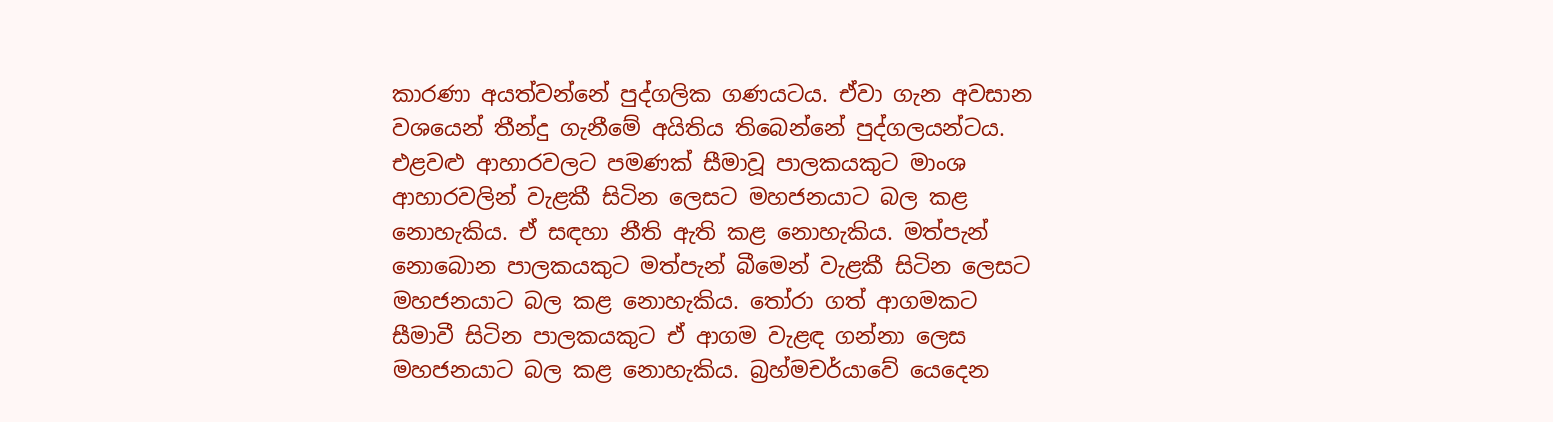කාරණා අයත්වන්නේ පුද්ගලික ගණයටය. ඒවා ගැන අවසාන වශයෙන් තීන්දු ගැනීමේ අයිතිය තිබෙන්නේ පුද්ගලයන්ටය. එළවළු ආහාරවලට පමණක් සීමාවූ පාලකයකුට මාංශ ආහාරවලින් වැළකී සිටින ලෙසට මහජනයාට බල කළ නොහැකිය. ඒ සඳහා නීති ඇති කළ නොහැකිය. මත්පැන් නොබොන පාලකයකුට මත්පැන් බීමෙන් වැළකී සිටින ලෙසට මහජනයාට බල කළ නොහැකිය. තෝරා ගත් ආගමකට සීමාවී සිටින පාලකයකුට ඒ ආගම වැළඳ ගන්නා ලෙස මහජනයාට බල කළ නොහැකිය. බ්‍රහ්මචර්යාවේ යෙදෙන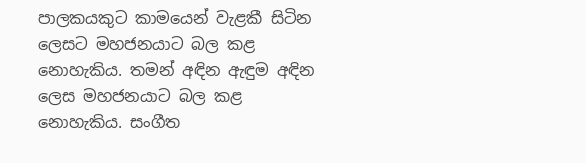පාලකයකුට කාමයෙන් වැළකී සිටින ලෙසට මහජනයාට බල කළ නොහැකිය. තමන් අඳින ඇඳුම අඳින ලෙස මහජනයාට බල කළ නොහැකිය. සංගීත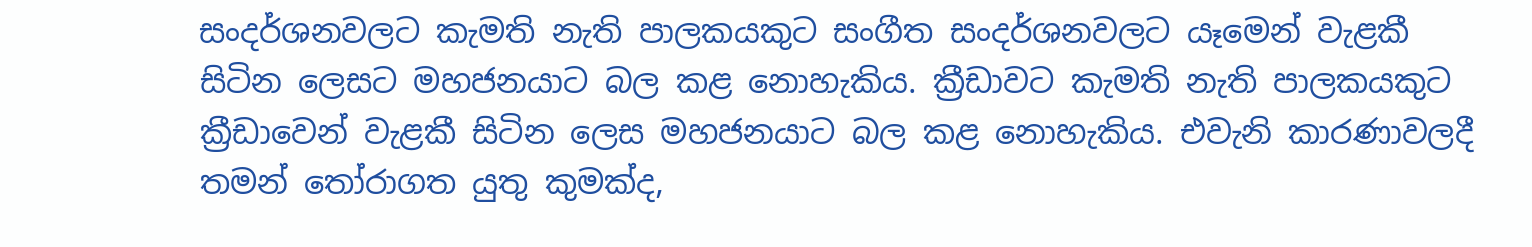සංදර්ශනවලට කැමති නැති පාලකයකුට සංගීත සංදර්ශනවලට යෑමෙන් වැළකී සිටින ලෙසට මහජනයාට බල කළ නොහැකිය. ක්‍රීඩාවට කැමති නැති පාලකයකුට ක්‍රීඩාවෙන් වැළකී සිටින ලෙස මහජනයාට බල කළ නොහැකිය. එවැනි කාරණාවලදී තමන් තෝරාගත යුතු කුමක්ද,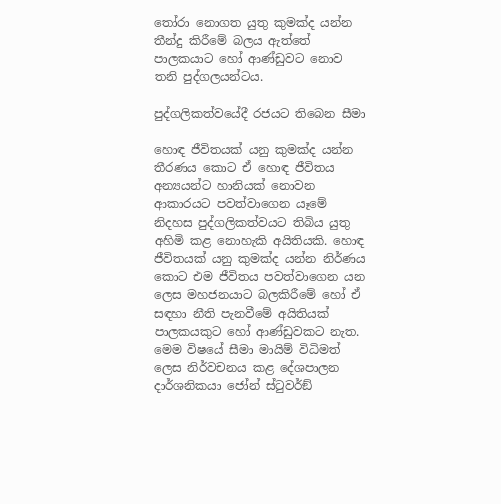තෝරා නොගත යුතු කුමක්ද යන්න තීන්දු කිරීමේ බලය ඇත්තේ පාලකයාට හෝ ආණ්ඩුවට නොව තනි පුද්ගලයන්ටය.

පුද්ගලිකත්වයේදී රජයට තිබෙන සීමා

හොඳ ජීවිතයක් යනු කුමක්ද යන්න තීරණය කොට ඒ හොඳ ජීවිතය අන්‍යයන්ට හානියක් නොවන ආකාරයට පවත්වාගෙන යෑමේ නිදහස පුද්ගලිකත්වයට තිබිය යුතු අහිමි කළ නොහැකි අයිතියකි. හොඳ ජීවිතයක් යනු කුමක්ද යන්න නිර්ණය කොට එම ජීවිතය පවත්වාගෙන යන ලෙස මහජනයාට බලකිරීමේ හෝ ඒ සඳහා නීති පැනවීමේ අයිතියක් පාලකයකුට හෝ ආණ්ඩුවකට නැත.
මෙම විෂයේ සීමා මායිම් විධිමත් ලෙස නිර්වචනය කළ දේශපාලන දාර්ශනිකයා ජෝන් ස්ටුවර්ඞ්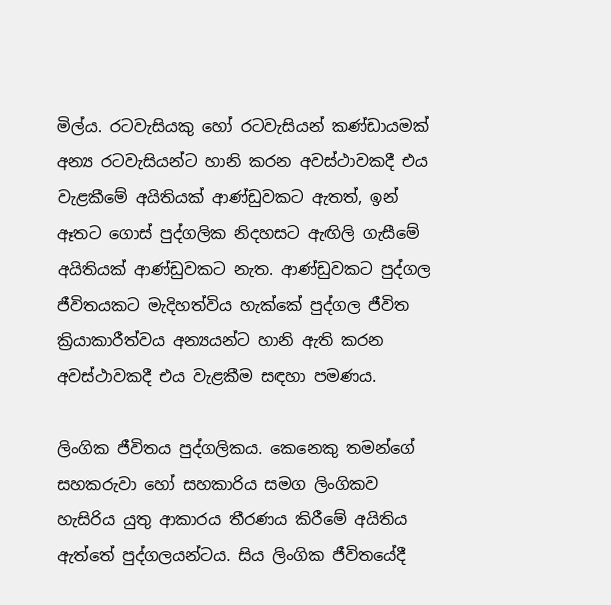මිල්ය. රටවැසියකු හෝ රටවැසියන් කණ්ඩායමක් අන්‍ය රටවැසියන්ට හානි කරන අවස්ථාවකදී එය වැළකීමේ අයිතියක් ආණ්ඩුවකට ඇතත්, ඉන් ඈතට ගොස් පුද්ගලික නිදහසට ඇඟිලි ගැසීමේ අයිතියක් ආණ්ඩුවකට නැත. ආණ්ඩුවකට පුද්ගල ජීවිතයකට මැදිහත්විය හැක්කේ පුද්ගල ජීවිත ක්‍රියාකාරීත්වය අන්‍යයන්ට හානි ඇති කරන අවස්ථාවකදී එය වැළකීම සඳහා පමණය.

ලිංගික ජීවිතය පුද්ගලිකය. කෙනෙකු තමන්ගේ සහකරුවා හෝ සහකාරිය සමග ලිංගිකව හැසිරිය යුතු ආකාරය තීරණය කිරීමේ අයිතිය ඇත්තේ පුද්ගලයන්ටය. සිය ලිංගික ජීවිතයේදී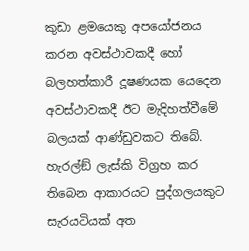කුඩා ළමයෙකු අපයෝජනය කරන අවස්ථාවකදී හෝ බලහත්කාරී දූෂණයක යෙදෙන අවස්ථාවකදී ඊට මැදිහත්වීමේ බලයක් ආණ්ඩුවකට තිබේ. හැරල්ඞ් ලැස්කි විග්‍රහ කර තිබෙන ආකාරයට පුද්ගලයකුට සැරයටියක් අත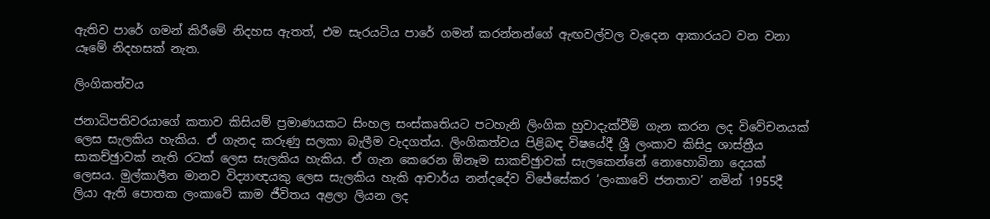ඇතිව පාරේ ගමන් කිරීමේ නිදහස ඇතත්, එම සැරයටිය පාරේ ගමන් කරන්නන්ගේ ඇඟවල්වල වැදෙන ආකාරයට වන වනා යෑමේ නිදහසක් නැත.

ලිංගිකත්වය

ජනාධිපතිවරයාගේ කතාව කිසියම් ප්‍රමාණයකට සිංහල සංස්කෘතියට පටහැනි ලිංගික හුවාදැක්වීම් ගැන කරන ලද විවේචනයක් ලෙස සැලකිය හැකිය. ඒ ගැනද කරුණු සලකා බැලීම වැදගත්ය. ලිංගිකත්වය පිළිබඳ විෂයේදී ශ්‍රී ලංකාව කිසිදු ශාස්ත්‍රීය සාකච්ඡුාවක් නැති රටක් ලෙස සැලකිය හැකිය. ඒ ගැන කෙරෙන ඕනෑම සාකච්ඡුාවක් සැලකෙන්නේ නොහොබිනා දෙයක් ලෙසය. මුල්කාලීන මානව විද්‍යාඥයකු ලෙස සැලකිය හැකි ආචාර්ය නන්දදේව විජේසේකර ‘ලංකාවේ ජනතාව’ නමින් 1955දී ලියා ඇති පොතක ලංකාවේ කාම ජීවිතය අළලා ලියන ලද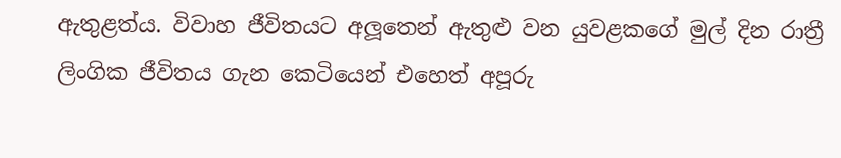ඇතුළත්ය. විවාහ ජීවිතයට අලූතෙන් ඇතුළු වන යුවළකගේ මුල් දින රාත්‍රී ලිංගික ජීවිතය ගැන කෙටියෙන් එහෙත් අපූරු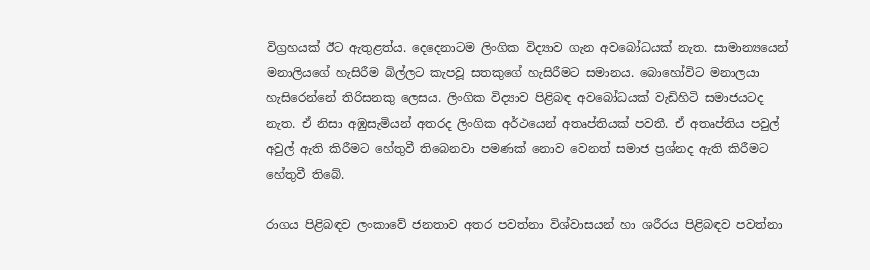විග්‍රහයක් ඊට ඇතුළත්ය. දෙදෙනාටම ලිංගික විද්‍යාව ගැන අවබෝධයක් නැත. සාමාන්‍යයෙන් මනාලියගේ හැසිරීම බිල්ලට කැපවූ සතකුගේ හැසිරීමට සමානය. බොහෝවිට මනාලයා හැසිරෙන්නේ තිරිසනකු ලෙසය. ලිංගික විද්‍යාව පිළිබඳ අවබෝධයක් වැඩිහිටි සමාජයටද නැත. ඒ නිසා අඹුසැමියන් අතරද ලිංගික අර්ථයෙන් අතෘප්තියක් පවතී. ඒ අතෘප්තිය පවුල් අවුල් ඇති කිරීමට හේතුවී තිබෙනවා පමණක් නොව වෙනත් සමාජ ප්‍රශ්නද ඇති කිරීමට හේතුවී තිබේ.

රාගය පිළිබඳව ලංකාවේ ජනතාව අතර පවත්නා විශ්වාසයන් හා ශරීරය පිළිබඳව පවත්නා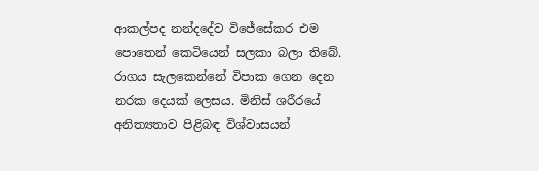ආකල්පද නන්දදේව විජේසේකර එම පොතෙන් කෙටියෙන් සලකා බලා තිබේ. රාගය සැලකෙන්නේ විපාක ගෙන දෙන නරක දෙයක් ලෙසය. මිනිස් ශරීරයේ අනිත්‍යතාව පිළිබඳ විශ්වාසයන්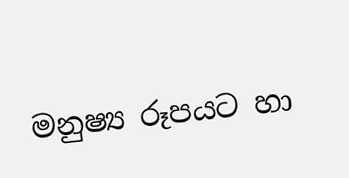මනුෂ්‍ය රූපයට හා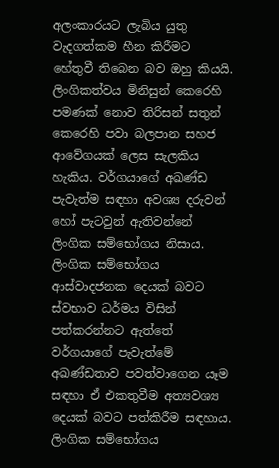අලංකාරයට ලැබිය යුතු වැදගත්කම හීන කිරීමට හේතුවී තිබෙන බව ඔහු කියයි.
ලිංගිකත්වය මිනිසුන් කෙරෙහි පමණක් නොව තිරිසන් සතුන් කෙරෙහි පවා බලපාන සහජ ආවේගයක් ලෙස සැලකිය හැකිය. වර්ගයාගේ අඛණ්ඩ පැවැත්ම සඳහා අවශ්‍ය දරුවන් හෝ පැටවුන් ඇතිවන්නේ ලිංගික සම්භෝගය නිසාය. ලිංගික සම්භෝගය ආස්වාදජනක දෙයක් බවට ස්වභාව ධර්මය විසින් පත්කරන්නට ඇත්තේ වර්ගයාගේ පැවැත්මේ අඛණ්ඩතාව පවත්වාගෙන යෑම සඳහා ඒ එකතුවීම අත්‍යවශ්‍ය දෙයක් බවට පත්කිරීම සඳහාය. ලිංගික සම්භෝගය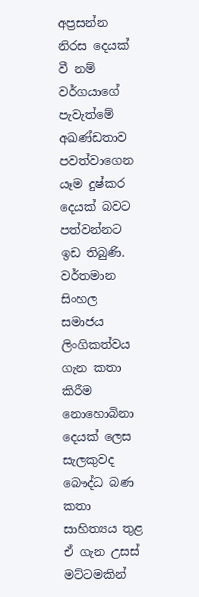අප්‍රසන්න නිරස දෙයක් වී නම් වර්ගයාගේ පැවැත්මේ අඛණ්ඩතාව පවත්වාගෙන යෑම දුෂ්කර දෙයක් බවට පත්වන්නට ඉඩ තිබුණි. වර්තමාන සිංහල සමාජය ලිංගිකත්වය ගැන කතා කිරීම නොහොබිනා දෙයක් ලෙස සැලකුවද බෞද්ධ බණ කතා සාහිත්‍යය තුළ ඒ ගැන උසස් මට්ටමකින්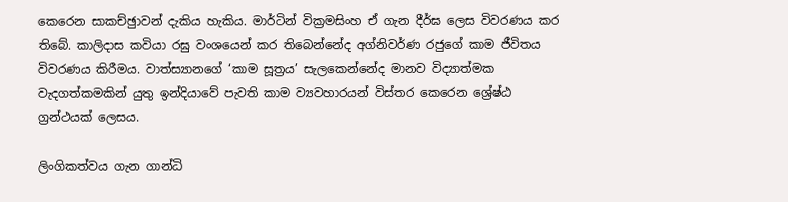කෙරෙන සාකච්ඡුාවන් දැකිය හැකිය. මාර්ටින් වික්‍රමසිංහ ඒ ගැන දීර්ඝ ලෙස විවරණය කර තිබේ. කාලිදාස කවියා රඝු වංශයෙන් කර තිබෙන්නේද අග්නිවර්ණ රජුගේ කාම ජීවිතය විවරණය කිරීමය. වාත්ස්‍යානගේ ‘කාම සූත්‍රය’ සැලකෙන්නේද මානව විද්‍යාත්මක වැදගත්කමකින් යුතු ඉන්දියාවේ පැවති කාම ව්‍යවහාරයන් විස්තර කෙරෙන ශ්‍රේෂ්ඨ ග්‍රන්ථයක් ලෙසය.

ලිංගිකත්වය ගැන ගාන්ධි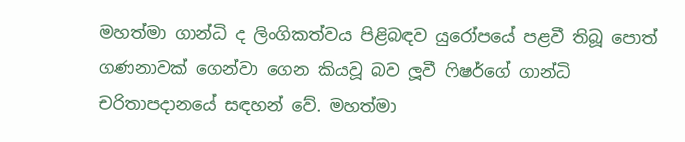මහත්මා ගාන්ධි ද ලිංගිකත්වය පිළිබඳව යුරෝපයේ පළවී තිබූ පොත් ගණනාවක් ගෙන්වා ගෙන කියවූ බව ලූවී ෆිෂර්ගේ ගාන්ධි චරිතාපදානයේ සඳහන් වේ. මහත්මා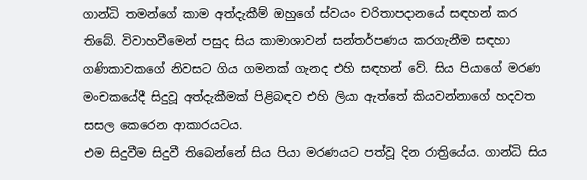ගාන්ධි තමන්ගේ කාම අත්දැකීම් ඔහුගේ ස්වයං චරිතාපදානයේ සඳහන් කර තිබේ. විවාහවීමෙන් පසුද සිය කාමාශාවන් සන්තර්පණය කරගැනීම සඳහා ගණිකාවකගේ නිවසට ගිය ගමනක් ගැනද එහි සඳහන් වේ. සිය පියාගේ මරණ මංචකයේදී සිදුවූ අත්දැකීමක් පිළිබඳව එහි ලියා ඇත්තේ කියවන්නාගේ හදවත සසල කෙරෙන ආකාරයටය.
එම සිදුවීම සිදුවී තිබෙන්නේ සිය පියා මරණයට පත්වූ දින රාත්‍රියේය. ගාන්ධි සිය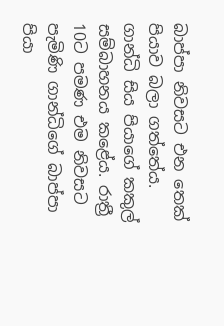බාප්පා නිවසට එන තෙක් පියාව බලා ගත්තේය. ගාන්ධි සිය පියාගේ කකුල් සම්බාහනය කළේය. රාත්‍රී 10ට පමණ එම නිවසට පැමිණි ගාන්ධිගේ බාප්පා පියා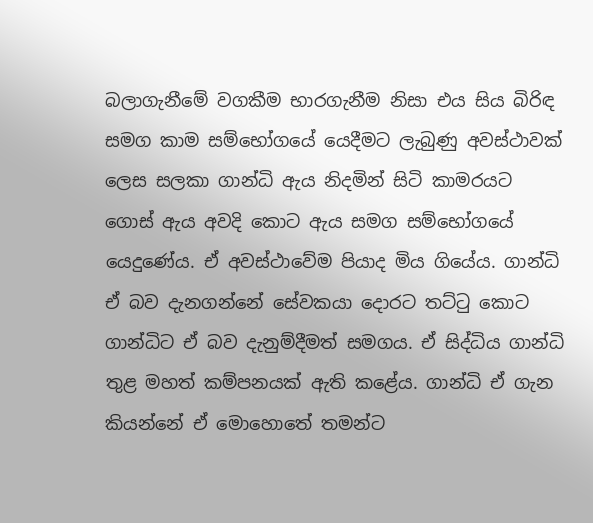බලාගැනීමේ වගකීම භාරගැනීම නිසා එය සිය බිරිඳ සමග කාම සම්භෝගයේ යෙදීමට ලැබුණු අවස්ථාවක් ලෙස සලකා ගාන්ධි ඇය නිදමින් සිටි කාමරයට ගොස් ඇය අවදි කොට ඇය සමග සම්භෝගයේ යෙදුණේය. ඒ අවස්ථාවේම පියාද මිය ගියේය. ගාන්ධි ඒ බව දැනගන්නේ සේවකයා දොරට තට්ටු කොට ගාන්ධිට ඒ බව දැනුම්දීමත් සමගය. ඒ සිද්ධිය ගාන්ධි තුළ මහත් කම්පනයක් ඇති කළේය. ගාන්ධි ඒ ගැන කියන්නේ ඒ මොහොතේ තමන්ට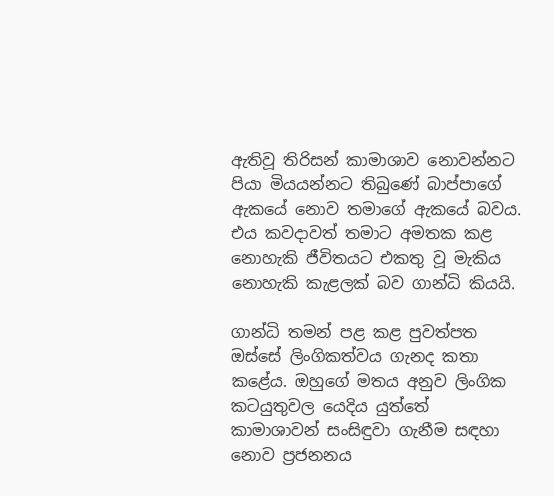ඇතිවූ තිරිසන් කාමාශාව නොවන්නට පියා මියයන්නට තිබුණේ බාප්පාගේ ඇකයේ නොව තමාගේ ඇකයේ බවය. එය කවදාවත් තමාට අමතක කළ නොහැකි ජීවිතයට එකතු වූ මැකිය නොහැකි කැළලක් බව ගාන්ධි කියයි.

ගාන්ධි තමන් පළ කළ පුවත්පත ඔස්සේ ලිංගිකත්වය ගැනද කතා කළේය. ඔහුගේ මතය අනුව ලිංගික කටයුතුවල යෙදිය යුත්තේ කාමාශාවන් සංසිඳුවා ගැනීම සඳහා නොව ප්‍රජනනය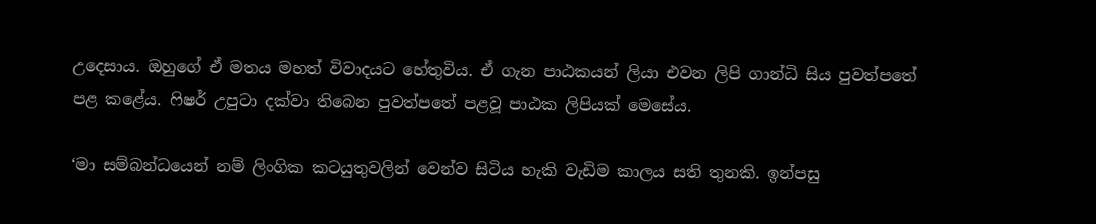උදෙසාය. ඔහුගේ ඒ මතය මහත් විවාදයට හේතුවිය. ඒ ගැන පාඨකයන් ලියා එවන ලිපි ගාන්ධි සිය පුවත්පතේ පළ කළේය. ෆිෂර් උපුටා දක්වා තිබෙන පුවත්පතේ පළවූ පාඨක ලිපියක් මෙසේය.

‘මා සම්බන්ධයෙන් නම් ලිංගික කටයුතුවලින් වෙන්ව සිටිය හැකි වැඩිම කාලය සති තුනකි. ඉන්පසු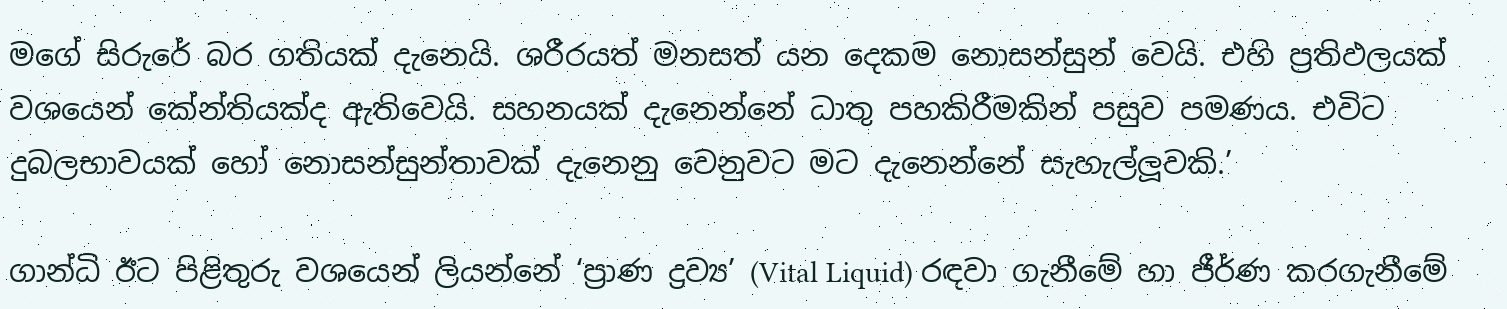මගේ සිරුරේ බර ගතියක් දැනෙයි. ශරීරයත් මනසත් යන දෙකම නොසන්සුන් වෙයි. එහි ප්‍රතිඵලයක් වශයෙන් කේන්තියක්ද ඇතිවෙයි. සහනයක් දැනෙන්නේ ධාතු පහකිරීමකින් පසුව පමණය. එවිට දුබලභාවයක් හෝ නොසන්සුන්තාවක් දැනෙනු වෙනුවට මට දැනෙන්නේ සැහැල්ලූවකි.’

ගාන්ධි ඊට පිළිතුරු වශයෙන් ලියන්නේ ‘ප්‍රාණ ද්‍රව්‍ය’ (Vital Liquid) රඳවා ගැනීමේ හා ජීර්ණ කරගැනීමේ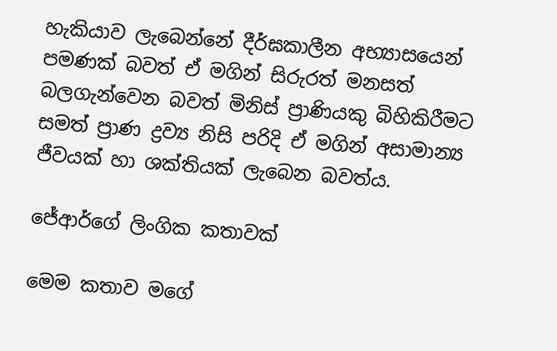හැකියාව ලැබෙන්නේ දීර්ඝකාලීන අභ්‍යාසයෙන් පමණක් බවත් ඒ මගින් සිරුරත් මනසත් බලගැන්වෙන බවත් මිනිස් ප්‍රාණියකු බිහිකිරීමට සමත් ප්‍රාණ ද්‍රව්‍ය නිසි පරිදි ඒ මගින් අසාමාන්‍ය ජීවයක් හා ශක්තියක් ලැබෙන බවත්ය.

ජේආර්ගේ ලිංගික කතාවක්

මෙම කතාව මගේ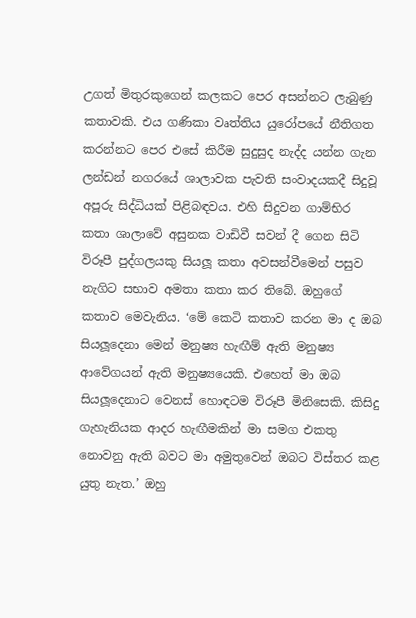උගත් මිතුරකුගෙන් කලකට පෙර අසන්නට ලැබුණු කතාවකි. එය ගණිකා වෘත්තිය යුරෝපයේ නීතිගත කරන්නට පෙර එසේ කිරීම සුදුසුද නැද්ද යන්න ගැන ලන්ඩන් නගරයේ ශාලාවක පැවති සංවාදයකදී සිදුවූ අපූරු සිද්ධියක් පිළිබඳවය. එහි සිදුවන ගාම්භිර කතා ශාලාවේ අසුනක වාඩිවී සවන් දී ගෙන සිටි විරූපී පුද්ගලයකු සියලූ කතා අවසන්වීමෙන් පසුව නැගිට සභාව අමතා කතා කර තිබේ. ඔහුගේ කතාව මෙවැනිය. ‘මේ කෙටි කතාව කරන මා ද ඔබ සියලූදෙනා මෙන් මනුෂ්‍ය හැඟීම් ඇති මනුෂ්‍ය ආවේගයන් ඇති මනුෂ්‍යයෙකි. එහෙත් මා ඔබ සියලූදෙනාට වෙනස් හොඳටම විරූපී මිනිසෙකි. කිසිදු ගැහැනියක ආදර හැඟීමකින් මා සමග එකතු නොවනු ඇති බවට මා අමුතුවෙන් ඔබට විස්තර කළ යුතු නැත.’ ඔහු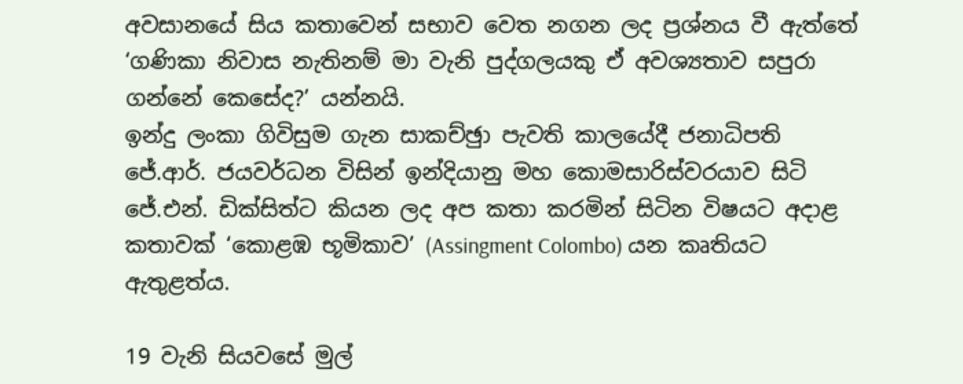අවසානයේ සිය කතාවෙන් සභාව වෙත නගන ලද ප්‍රශ්නය වී ඇත්තේ ‘ගණිකා නිවාස නැතිනම් මා වැනි පුද්ගලයකු ඒ අවශ්‍යතාව සපුරා ගන්නේ කෙසේද?’ යන්නයි.
ඉන්දු ලංකා ගිවිසුම ගැන සාකච්ඡුා පැවති කාලයේදී ජනාධිපති ජේ.ආර්. ජයවර්ධන විසින් ඉන්දියානු මහ කොමසාරිස්වරයාව සිටි ජේ.එන්. ඩික්සිත්ට කියන ලද අප කතා කරමින් සිටින විෂයට අදාළ කතාවක් ‘කොළඹ භූමිකාව’ (Assingment Colombo) යන කෘතියට ඇතුළත්ය.

19 වැනි සියවසේ මුල්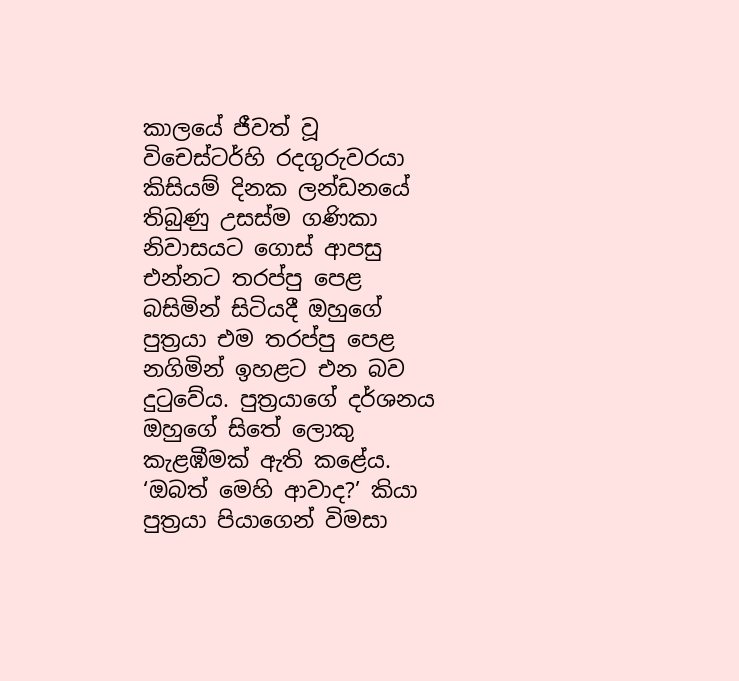කාලයේ ජීවත් වූ විචෙස්ටර්හි රදගුරුවරයා කිසියම් දිනක ලන්ඩනයේ තිබුණු උසස්ම ගණිකා නිවාසයට ගොස් ආපසු එන්නට තරප්පු පෙළ බසිමින් සිටියදී ඔහුගේ පුත්‍රයා එම තරප්පු පෙළ නගිමින් ඉහළට එන බව දුටුවේය. පුත්‍රයාගේ දර්ශනය ඔහුගේ සිතේ ලොකු කැළඹීමක් ඇති කළේය. ‘ඔබත් මෙහි ආවාද?’ කියා පුත්‍රයා පියාගෙන් විමසා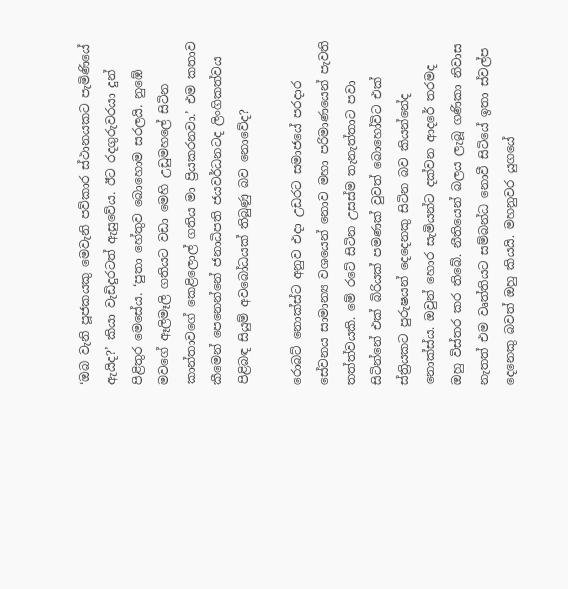‘ඔබ වැනි පූජකයකු මෙවැනි පව්කාර ස්ථානයකට පැමිණියේ ඇයිද?’ කියා වැඩිදුරටත් ඇසුවේය. ඊට රදගුරුවරයා දුන් පිළිතුර මෙසේය. ‘පුතා හේතුව බොහොම සරලයි. නුඹේ මවගේ ඈලිමෑලි ගතියට වඩා මෙහි උඩුමහලේ සිටින කාන්තාවගේ කෙළිලොල් ගතිය මා ප්‍රියකරනවා.’ එම කතාව කීමෙන් පෙනෙන්නේ ජනාධිපති ජයවර්ධනටද ලිංගිකත්වය පිළිබඳ සියුම් අවබෝධයක් තිබුණු බව නොවේද?

රොබට් නොක්ස්ට අනුව එදා උඩරට සමාජයේ පරදාර සේවනය සාමාන්‍ය වශයෙන් නොව මහා පරිමාණයෙන් පැවති තත්ත්වයකි. මේ රටේ සිටින උසස්ම තැනැත්තාට පවා සිටින්නේ එක් බිරියක් පමණක් වුවත් බොහෝවිට එක් ස්ත්‍රියකට පුරුෂයන් දෙදෙනකු සිටින බව කියන්නේද නොක්ස්ය. ඔවුන් හොර සැමියන්ට දක්වන ආදරේ තරමද ඔහු විස්තර කර තිබේ. නීතියෙන් බලය ලැබූ ගණිකා නිවාස නැතත් එම වෘත්තියට සම්බන්ධ නොවී සිටියේ ඉතා ස්වල්ප දෙනෙකු බවත් ඔහු කියයි. මහනුවර යුගයේ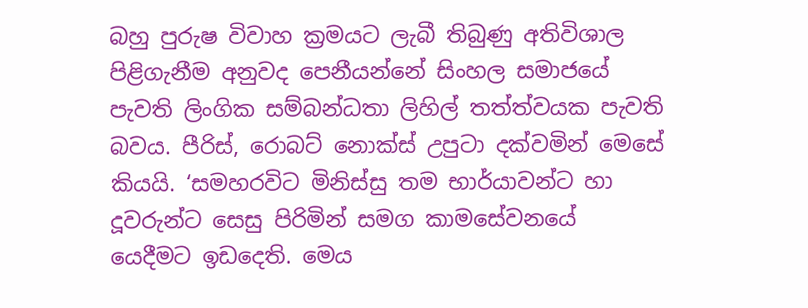බහු පුරුෂ විවාහ ක්‍රමයට ලැබී තිබුණු අතිවිශාල පිළිගැනීම අනුවද පෙනීයන්නේ සිංහල සමාජයේ පැවති ලිංගික සම්බන්ධතා ලිහිල් තත්ත්වයක පැවති බවය. පීරිස්, රොබට් නොක්ස් උපුටා දක්වමින් මෙසේ කියයි. ‘සමහරවිට මිනිස්සු තම භාර්යාවන්ට හා දූවරුන්ට සෙසු පිරිමින් සමග කාමසේවනයේ යෙදීමට ඉඩදෙති. මෙය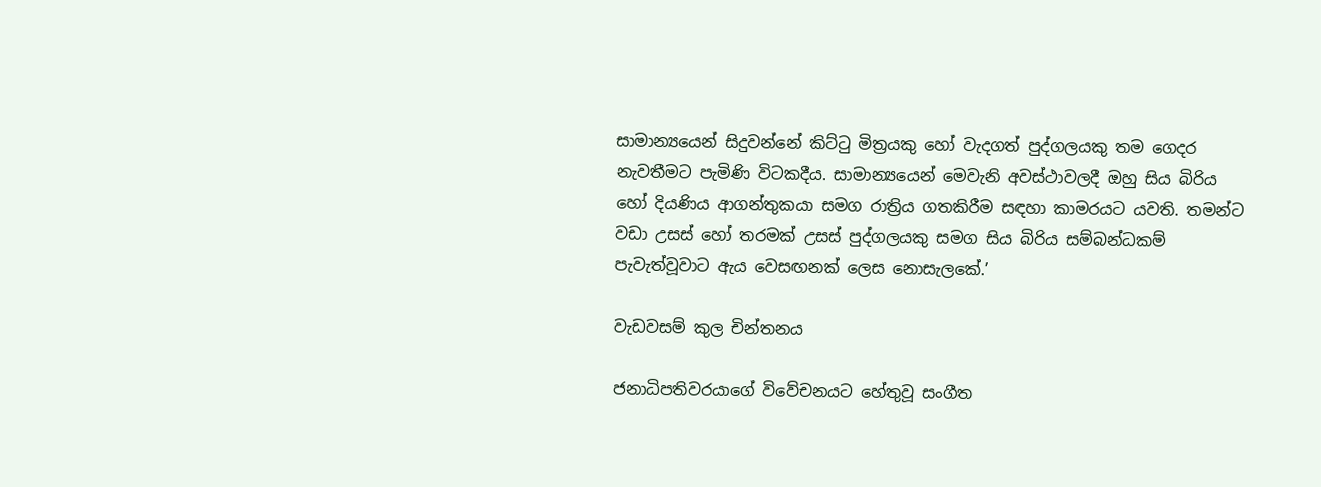සාමාන්‍යයෙන් සිදුවන්නේ කිට්ටු මිත්‍රයකු හෝ වැදගත් පුද්ගලයකු තම ගෙදර නැවතීමට පැමිණි විටකදීය. සාමාන්‍යයෙන් මෙවැනි අවස්ථාවලදී ඔහු සිය බිරිය හෝ දියණිය ආගන්තුකයා සමග රාත්‍රිය ගතකිරීම සඳහා කාමරයට යවති. තමන්ට වඩා උසස් හෝ තරමක් උසස් පුද්ගලයකු සමග සිය බිරිය සම්බන්ධකම් පැවැත්වූවාට ඇය වෙසඟනක් ලෙස නොසැලකේ.’

වැඩවසම් කුල චින්තනය

ජනාධිපතිවරයාගේ විවේචනයට හේතුවූ සංගීත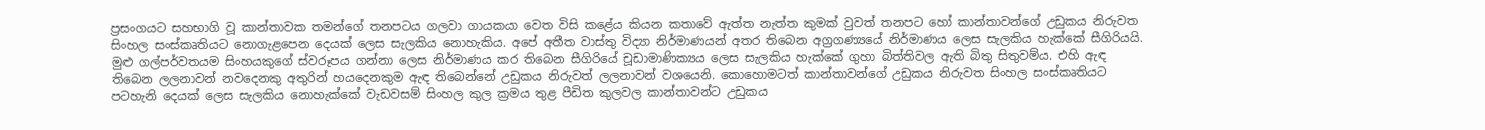ප්‍රසංගයට සහභාගි වූ කාන්තාවක තමන්ගේ තනපටය ගලවා ගායකයා වෙත විසි කළේය කියන කතාවේ ඇත්ත නැත්ත කුමක් වුවත් තනපට හෝ කාන්තාවන්ගේ උඩුකය නිරුවත සිංහල සංස්කෘතියට නොගැළපෙන දෙයක් ලෙස සැලකිය නොහැකිය. අපේ අතීත වාස්තු විද්‍යා නිර්මාණයන් අතර තිබෙන අග්‍රගණ්‍යයේ නිර්මාණය ලෙස සැලකිය හැක්කේ සීගිරියයි. මුළු ගල්පර්වතයම සිංහයකුගේ ස්වරූපය ගන්නා ලෙස නිර්මාණය කර තිබෙන සීගිරියේ චූඩාමාණික්‍යය ලෙස සැලකිය හැක්කේ ගුහා බිත්තිවල ඇති බිතු සිතුවම්ය. එහි ඇඳ තිබෙන ලලනාවන් නවදෙනකු අතුරින් හයදෙනකුම ඇඳ තිබෙන්නේ උඩුකය නිරුවත් ලලනාවන් වශයෙනි. කොහොමටත් කාන්තාවන්ගේ උඩුකය නිරුවත සිංහල සංස්කෘතියට පටහැනි දෙයක් ලෙස සැලකිය නොහැක්කේ වැඩවසම් සිංහල කුල ක්‍රමය තුළ පීඩිත කුලවල කාන්තාවන්ට උඩුකය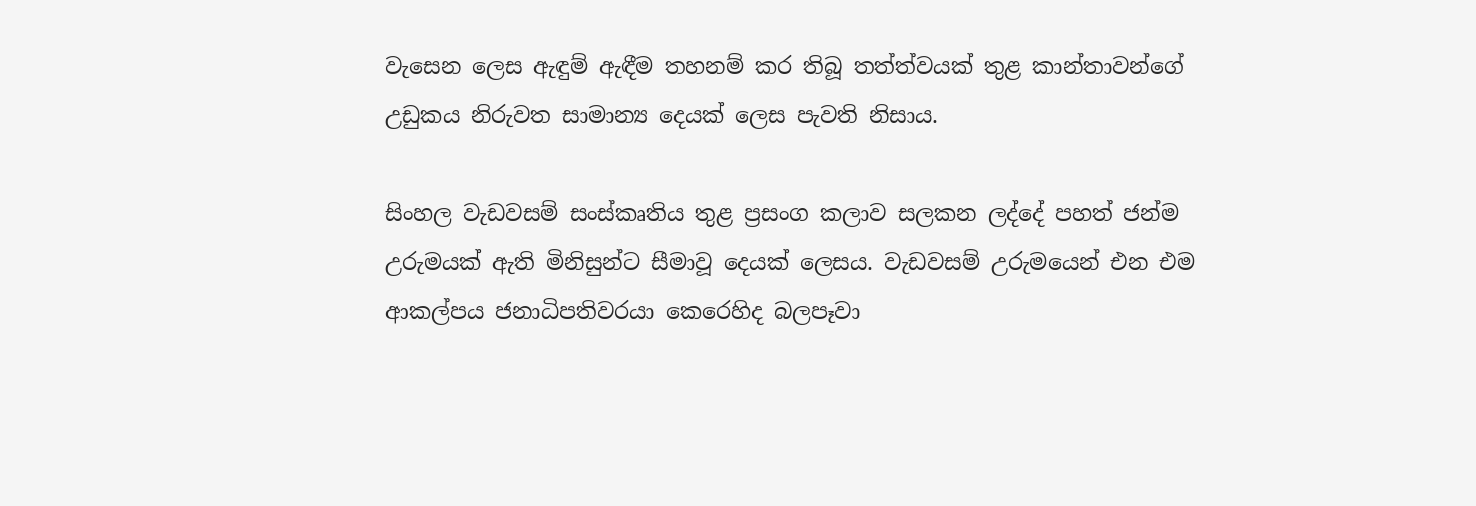වැසෙන ලෙස ඇඳුම් ඇඳීම තහනම් කර තිබූ තත්ත්වයක් තුළ කාන්තාවන්ගේ උඩුකය නිරුවත සාමාන්‍ය දෙයක් ලෙස පැවති නිසාය.

සිංහල වැඩවසම් සංස්කෘතිය තුළ ප්‍රසංග කලාව සලකන ලද්දේ පහත් ජන්ම උරුමයක් ඇති මිනිසුන්ට සීමාවූ දෙයක් ලෙසය. වැඩවසම් උරුමයෙන් එන එම ආකල්පය ජනාධිපතිවරයා කෙරෙහිද බලපෑවා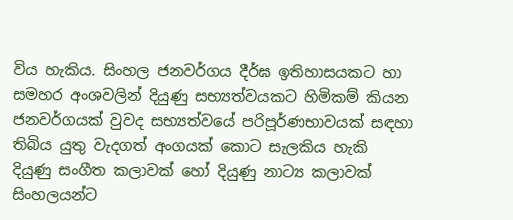විය හැකිය. සිංහල ජනවර්ගය දීර්ඝ ඉතිහාසයකට හා සමහර අංශවලින් දියුණු සභ්‍යත්වයකට හිමිකම් කියන ජනවර්ගයක් වුවද සභ්‍යත්වයේ පරිපූර්ණභාවයක් සඳහා තිබිය යුතු වැදගත් අංගයක් කොට සැලකිය හැකි දියුණු සංගීත කලාවක් හෝ දියුණු නාට්‍ය කලාවක් සිංහලයන්ට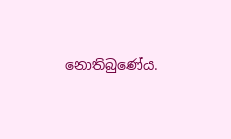නොතිබුණේය.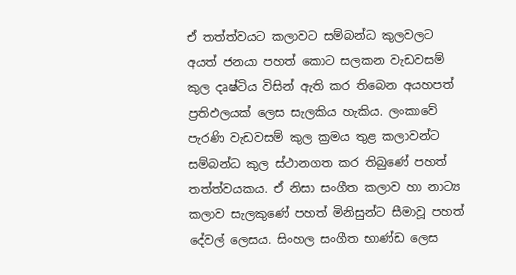ඒ තත්ත්වයට කලාවට සම්බන්ධ කුලවලට අයත් ජනයා පහත් කොට සලකන වැඩවසම් කුල දෘෂ්ටිය විසින් ඇති කර තිබෙන අයහපත් ප්‍රතිඵලයක් ලෙස සැලකිය හැකිය. ලංකාවේ පැරණි වැඩවසම් කුල ක්‍රමය තුළ කලාවන්ට සම්බන්ධ කුල ස්ථානගත කර තිබුණේ පහත් තත්ත්වයකය. ඒ නිසා සංගීත කලාව හා නාට්‍ය කලාව සැලකුණේ පහත් මිනිසුන්ට සීමාවූ පහත් දේවල් ලෙසය. සිංහල සංගීත භාණ්ඩ ලෙස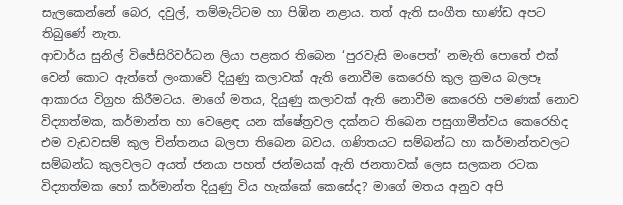සැලකෙන්නේ බෙර, දවුල්, තම්මැට්ටම හා පිඹින නළාය. තත් ඇති සංගීත භාණ්ඩ අපට තිබුණේ නැත.
ආචාර්ය සුනිල් විජේසිරිවර්ධන ලියා පළකර තිබෙන ‘පුරවැසි මංපෙත්’ නමැති පොතේ එක් වෙන් කොට ඇත්තේ ලංකාවේ දියුණු කලාවක් ඇති නොවීම කෙරෙහි කුල ක්‍රමය බලපෑ ආකාරය විග්‍රහ කිරීමටය. මාගේ මතය, දියුණු කලාවක් ඇති නොවීම කෙරෙහි පමණක් නොව විද්‍යාත්මක, කර්මාන්ත හා වෙළෙඳ යන ක්ෂේත්‍රවල දක්නට තිබෙන පසුගාමීත්වය කෙරෙහිද එම වැඩවසම් කුල චින්තනය බලපා තිබෙන බවය. ගණිතයට සම්බන්ධ හා කර්මාන්තවලට සම්බන්ධ කුලවලට අයත් ජනයා පහත් ජන්මයක් ඇති ජනතාවක් ලෙස සලකන රටක විද්‍යාත්මක හෝ කර්මාන්ත දියුණු විය හැක්කේ කෙසේද? මාගේ මතය අනුව අපි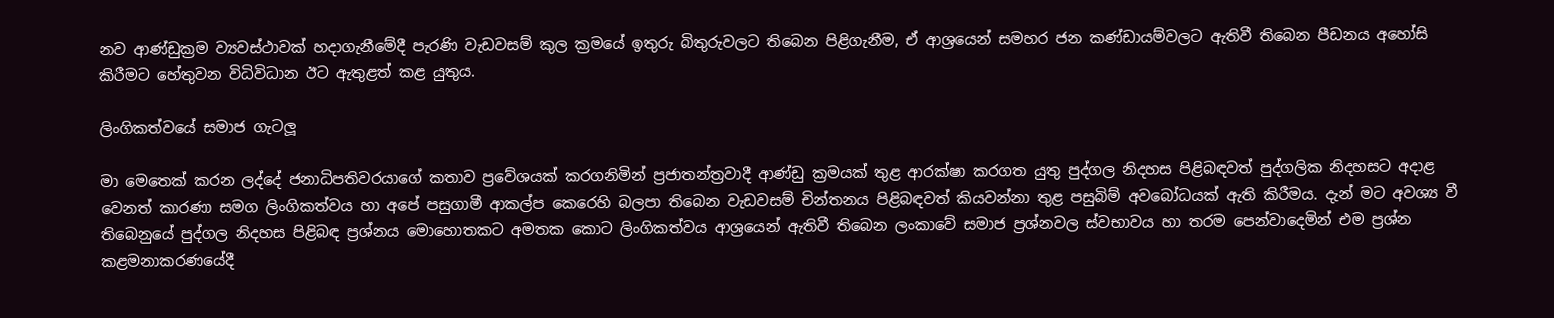නව ආණ්ඩුක්‍රම ව්‍යවස්ථාවක් හදාගැනීමේදී පැරණි වැඩවසම් කුල ක්‍රමයේ ඉතුරු බිතුරුවලට තිබෙන පිළිගැනීම, ඒ ආශ්‍රයෙන් සමහර ජන කණ්ඩායම්වලට ඇතිවී තිබෙන පීඩනය අහෝසි කිරීමට හේතුවන විධිවිධාන ඊට ඇතුළත් කළ යුතුය.

ලිංගිකත්වයේ සමාජ ගැටලූ

මා මෙතෙක් කරන ලද්දේ ජනාධිපතිවරයාගේ කතාව ප්‍රවේශයක් කරගනිමින් ප්‍රජාතන්ත්‍රවාදී ආණ්ඩු ක්‍රමයක් තුළ ආරක්ෂා කරගත යුතු පුද්ගල නිදහස පිළිබඳවත් පුද්ගලික නිදහසට අදාළ වෙනත් කාරණා සමග ලිංගිකත්වය හා අපේ පසුගාමී ආකල්ප කෙරෙහි බලපා තිබෙන වැඩවසම් චින්තනය පිළිබඳවත් කියවන්නා තුළ පසුබිම් අවබෝධයක් ඇති කිරීමය. දැන් මට අවශ්‍ය වී තිබෙනුයේ පුද්ගල නිදහස පිළිබඳ ප්‍රශ්නය මොහොතකට අමතක කොට ලිංගිකත්වය ආශ්‍රයෙන් ඇතිවී තිබෙන ලංකාවේ සමාජ ප්‍රශ්නවල ස්වභාවය හා තරම පෙන්වාදෙමින් එම ප්‍රශ්න කළමනාකරණයේදී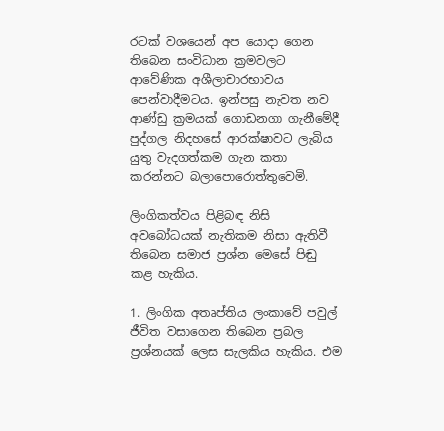රටක් වශයෙන් අප යොදා ගෙන තිබෙන සංවිධාන ක්‍රමවලට ආවේණික අශීලාචාරභාවය පෙන්වාදීමටය. ඉන්පසු නැවත නව ආණ්ඩු ක්‍රමයක් ගොඩනගා ගැනීමේදී පුද්ගල නිදහසේ ආරක්ෂාවට ලැබිය යුතු වැදගත්කම ගැන කතා කරන්නට බලාපොරොත්තුවෙමි.

ලිංගිකත්වය පිළිබඳ නිසි අවබෝධයක් නැතිකම නිසා ඇතිවී තිබෙන සමාජ ප්‍රශ්න මෙසේ පිඬු කළ හැකිය.

1. ලිංගික අතෘප්තිය ලංකාවේ පවුල් ජීවිත වසාගෙන තිබෙන ප්‍රබල ප්‍රශ්නයක් ලෙස සැලකිය හැකිය. එම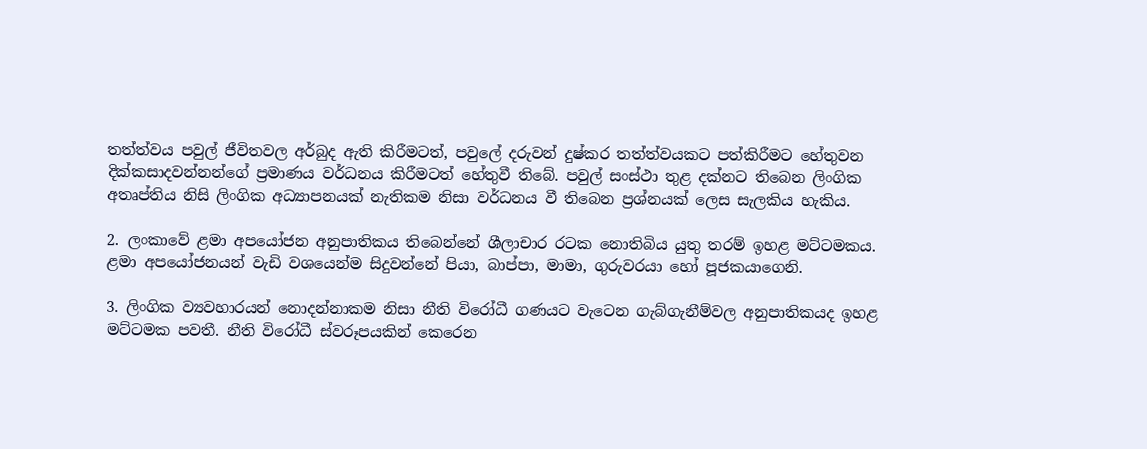තත්ත්වය පවුල් ජීවිතවල අර්බුද ඇති කිරීමටත්, පවුලේ දරුවන් දුෂ්කර තත්ත්වයකට පත්කිරීමට හේතුවන දික්කසාදවන්නන්ගේ ප්‍රමාණය වර්ධනය කිරීමටත් හේතුවී තිබේ. පවුල් සංස්ථා තුළ දක්නට තිබෙන ලිංගික අතෘප්තිය නිසි ලිංගික අධ්‍යාපනයක් නැතිකම නිසා වර්ධනය වී තිබෙන ප්‍රශ්නයක් ලෙස සැලකිය හැකිය.

2. ලංකාවේ ළමා අපයෝජන අනුපාතිකය තිබෙන්නේ ශීලාචාර රටක නොතිබිය යුතු තරම් ඉහළ මට්ටමකය. ළමා අපයෝජනයන් වැඩි වශයෙන්ම සිදුවන්නේ පියා, බාප්පා, මාමා, ගුරුවරයා හෝ පූජකයාගෙනි.

3. ලිංගික ව්‍යවහාරයන් නොදන්නාකම නිසා නීති විරෝධී ගණයට වැටෙන ගැබ්ගැනීම්වල අනුපාතිකයද ඉහළ මට්ටමක පවතී. නීති විරෝධී ස්වරූපයකින් කෙරෙන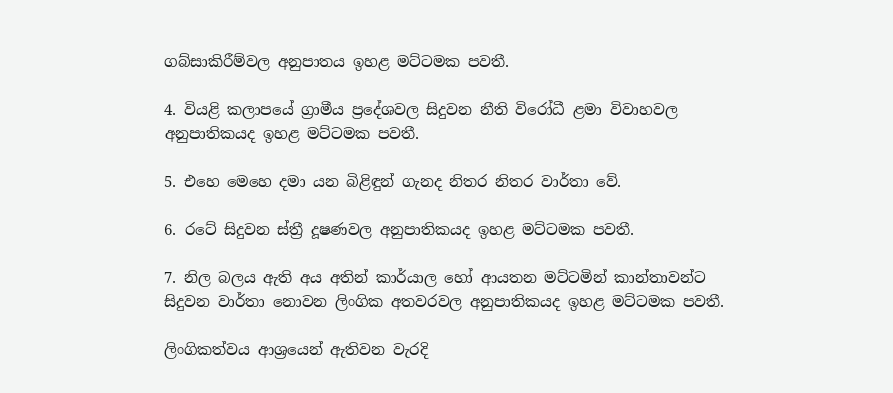ගබ්සාකිරීම්වල අනුපාතය ඉහළ මට්ටමක පවතී.

4. වියළි කලාපයේ ග්‍රාමීය ප්‍රදේශවල සිදුවන නීති විරෝධී ළමා විවාහවල අනුපාතිකයද ඉහළ මට්ටමක පවතී.

5. එහෙ මෙහෙ දමා යන බිළිඳුන් ගැනද නිතර නිතර වාර්තා වේ.

6. රටේ සිදුවන ස්ත්‍රී දූෂණවල අනුපාතිකයද ඉහළ මට්ටමක පවතී.

7. නිල බලය ඇති අය අතින් කාර්යාල හෝ ආයතන මට්ටමින් කාන්තාවන්ට සිදුවන වාර්තා නොවන ලිංගික අතවරවල අනුපාතිකයද ඉහළ මට්ටමක පවතී.

ලිංගිකත්වය ආශ්‍රයෙන් ඇතිවන වැරදි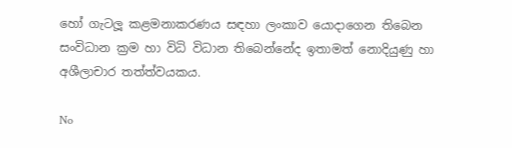හෝ ගැටලූ කළමනාකරණය සඳහා ලංකාව යොදාගෙන තිබෙන සංවිධාන ක්‍රම හා විධි විධාන තිබෙන්නේද ඉතාමත් නොදියුණු හා අශීලාචාර තත්ත්වයකය.

No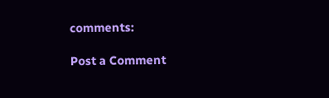comments:

Post a Comment